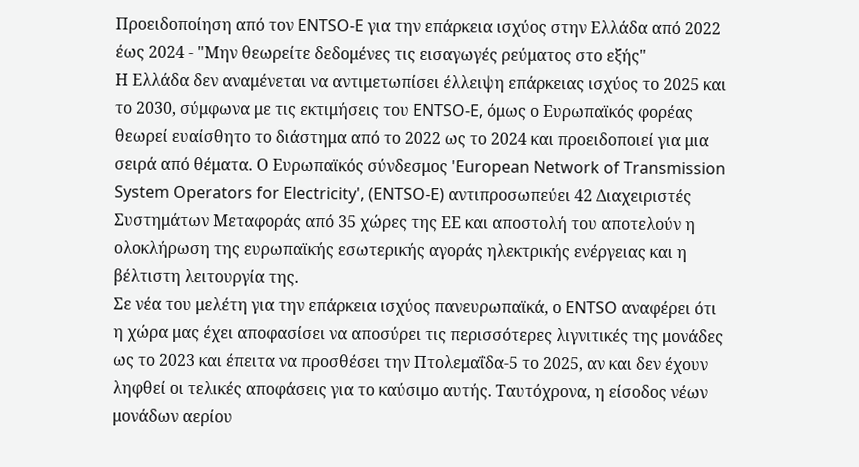Προειδοποίηση από τον ENTSO-E για την επάρκεια ισχύος στην Ελλάδα από 2022 έως 2024 - "Μην θεωρείτε δεδομένες τις εισαγωγές ρεύματος στο εξής"
Η Ελλάδα δεν αναμένεται να αντιμετωπίσει έλλειψη επάρκειας ισχύος το 2025 και το 2030, σύμφωνα με τις εκτιμήσεις του ENTSO-E, όμως ο Ευρωπαϊκός φορέας θεωρεί ευαίσθητο το διάστημα από το 2022 ως το 2024 και προειδοποιεί για μια σειρά από θέματα. Ο Ευρωπαϊκός σύνδεσμος 'European Network of Transmission System Operators for Electricity', (ENTSO-E) αντιπροσωπεύει 42 Διαχειριστές Συστημάτων Μεταφοράς από 35 χώρες της ΕΕ και αποστολή του αποτελούν η ολοκλήρωση της ευρωπαϊκής εσωτερικής αγοράς ηλεκτρικής ενέργειας και η βέλτιστη λειτουργία της.
Σε νέα του μελέτη για την επάρκεια ισχύος πανευρωπαϊκά, ο ENTSO αναφέρει ότι η χώρα μας έχει αποφασίσει να αποσύρει τις περισσότερες λιγνιτικές της μονάδες ως το 2023 και έπειτα να προσθέσει την Πτολεμαΐδα-5 το 2025, αν και δεν έχουν ληφθεί οι τελικές αποφάσεις για το καύσιμο αυτής. Ταυτόχρονα, η είσοδος νέων μονάδων αερίου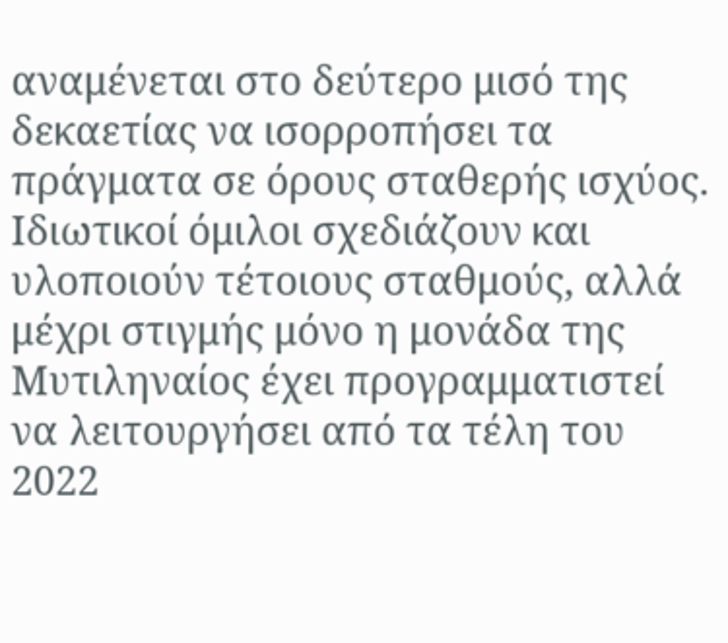αναμένεται στο δεύτερο μισό της δεκαετίας να ισορροπήσει τα πράγματα σε όρους σταθερής ισχύος. Ιδιωτικοί όμιλοι σχεδιάζουν και υλοποιούν τέτοιους σταθμούς, αλλά μέχρι στιγμής μόνο η μονάδα της Μυτιληναίος έχει προγραμματιστεί να λειτουργήσει από τα τέλη του 2022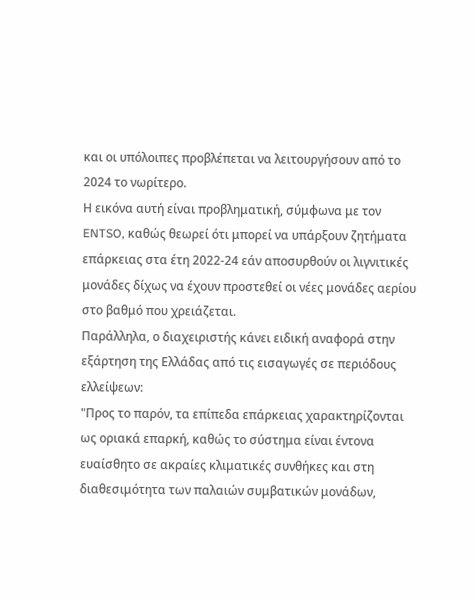και οι υπόλοιπες προβλέπεται να λειτουργήσουν από το 2024 το νωρίτερο.
Η εικόνα αυτή είναι προβληματική, σύμφωνα με τον ENTSO, καθώς θεωρεί ότι μπορεί να υπάρξουν ζητήματα επάρκειας στα έτη 2022-24 εάν αποσυρθούν οι λιγνιτικές μονάδες δίχως να έχουν προστεθεί οι νέες μονάδες αερίου στο βαθμό που χρειάζεται.
Παράλληλα, ο διαχειριστής κάνει ειδική αναφορά στην εξάρτηση της Ελλάδας από τις εισαγωγές σε περιόδους ελλείψεων:
"Προς το παρόν, τα επίπεδα επάρκειας χαρακτηρίζονται ως οριακά επαρκή, καθώς το σύστημα είναι έντονα ευαίσθητο σε ακραίες κλιματικές συνθήκες και στη διαθεσιμότητα των παλαιών συμβατικών μονάδων,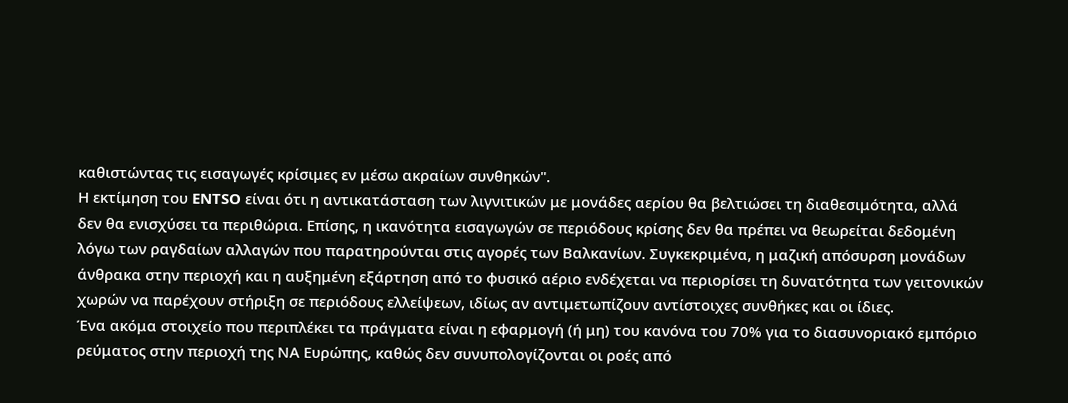καθιστώντας τις εισαγωγές κρίσιμες εν μέσω ακραίων συνθηκών".
Η εκτίμηση του ENTSO είναι ότι η αντικατάσταση των λιγνιτικών με μονάδες αερίου θα βελτιώσει τη διαθεσιμότητα, αλλά δεν θα ενισχύσει τα περιθώρια. Επίσης, η ικανότητα εισαγωγών σε περιόδους κρίσης δεν θα πρέπει να θεωρείται δεδομένη λόγω των ραγδαίων αλλαγών που παρατηρούνται στις αγορές των Βαλκανίων. Συγκεκριμένα, η μαζική απόσυρση μονάδων άνθρακα στην περιοχή και η αυξημένη εξάρτηση από το φυσικό αέριο ενδέχεται να περιορίσει τη δυνατότητα των γειτονικών χωρών να παρέχουν στήριξη σε περιόδους ελλείψεων, ιδίως αν αντιμετωπίζουν αντίστοιχες συνθήκες και οι ίδιες.
Ένα ακόμα στοιχείο που περιπλέκει τα πράγματα είναι η εφαρμογή (ή μη) του κανόνα του 70% για το διασυνοριακό εμπόριο ρεύματος στην περιοχή της ΝΑ Ευρώπης, καθώς δεν συνυπολογίζονται οι ροές από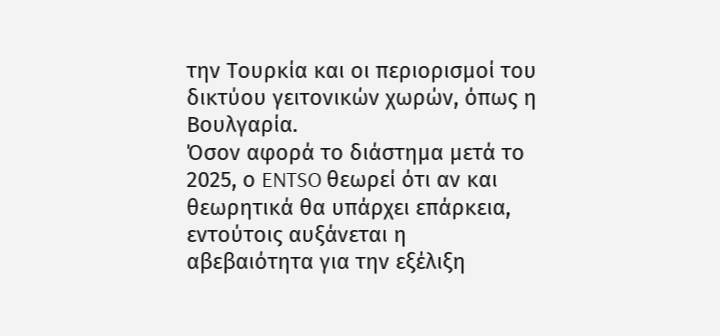την Τουρκία και οι περιορισμοί του δικτύου γειτονικών χωρών, όπως η Βουλγαρία.
Όσον αφορά το διάστημα μετά το 2025, ο ENTSO θεωρεί ότι αν και θεωρητικά θα υπάρχει επάρκεια, εντούτοις αυξάνεται η αβεβαιότητα για την εξέλιξη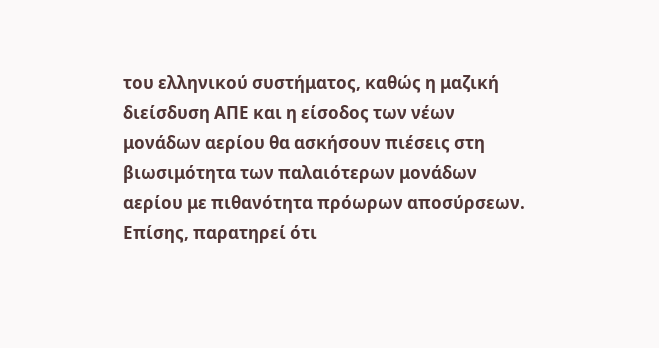του ελληνικού συστήματος, καθώς η μαζική διείσδυση ΑΠΕ και η είσοδος των νέων μονάδων αερίου θα ασκήσουν πιέσεις στη βιωσιμότητα των παλαιότερων μονάδων αερίου με πιθανότητα πρόωρων αποσύρσεων.
Επίσης, παρατηρεί ότι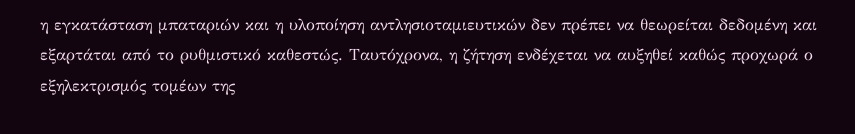η εγκατάσταση μπαταριών και η υλοποίηση αντλησιοταμιευτικών δεν πρέπει να θεωρείται δεδομένη και εξαρτάται από το ρυθμιστικό καθεστώς. Ταυτόχρονα, η ζήτηση ενδέχεται να αυξηθεί καθώς προχωρά ο εξηλεκτρισμός τομέων της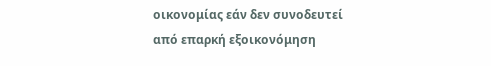οικονομίας εάν δεν συνοδευτεί από επαρκή εξοικονόμηση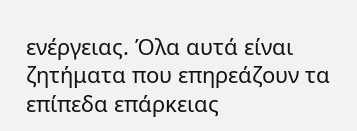ενέργειας. Όλα αυτά είναι ζητήματα που επηρεάζουν τα επίπεδα επάρκειας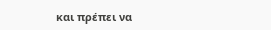και πρέπει να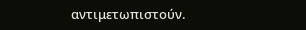αντιμετωπιστούν.